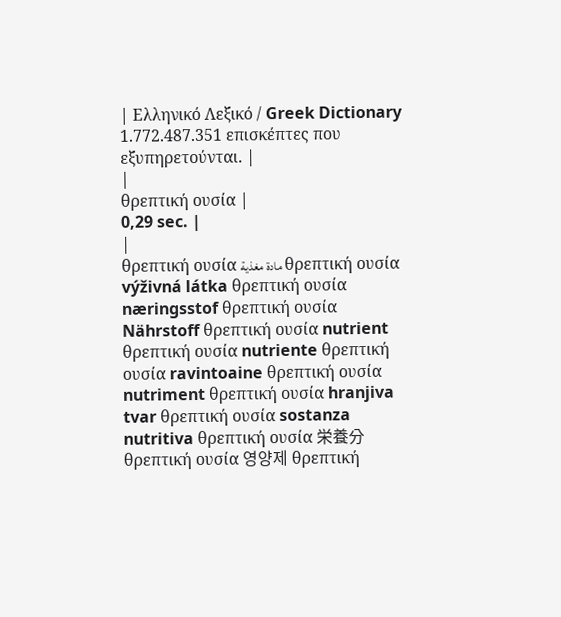| Ελληνικό Λεξικό / Greek Dictionary 1.772.487.351 επισκέπτες που εξυπηρετούνται. |
|
θρεπτική ουσία |
0,29 sec. |
|
θρεπτική ουσία مادة مغذية θρεπτική ουσία výživná látka θρεπτική ουσία næringsstof θρεπτική ουσία Nährstoff θρεπτική ουσία nutrient θρεπτική ουσία nutriente θρεπτική ουσία ravintoaine θρεπτική ουσία nutriment θρεπτική ουσία hranjiva tvar θρεπτική ουσία sostanza nutritiva θρεπτική ουσία 栄養分 θρεπτική ουσία 영양제 θρεπτική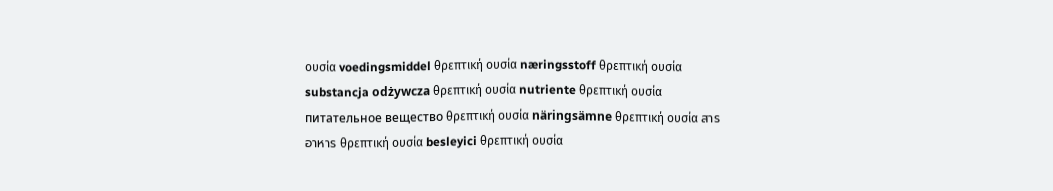ουσία voedingsmiddel θρεπτική ουσία næringsstoff θρεπτική ουσία substancja odżywcza θρεπτική ουσία nutriente θρεπτική ουσία питательное вещество θρεπτική ουσία näringsämne θρεπτική ουσία สารอาหาร θρεπτική ουσία besleyici θρεπτική ουσία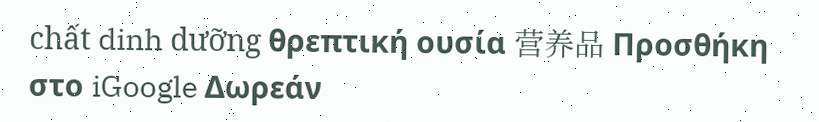chất dinh dưỡng θρεπτική ουσία 营养品 Προσθήκη στο iGoogle Δωρεάν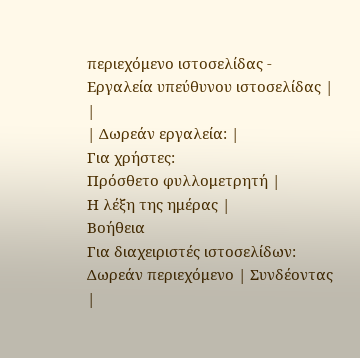περιεχόμενο ιστοσελίδας - Εργαλεία υπεύθυνου ιστοσελίδας |
|
| Δωρεάν εργαλεία: |
Για χρήστες:
Πρόσθετο φυλλομετρητή |
Η λέξη της ημέρας |
Βοήθεια
Για διαχειριστές ιστοσελίδων: Δωρεάν περιεχόμενο | Συνδέοντας |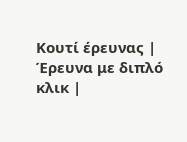Κουτί έρευνας | Έρευνα με διπλό κλικ |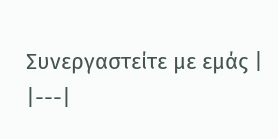Συνεργαστείτε με εμάς |
|---|